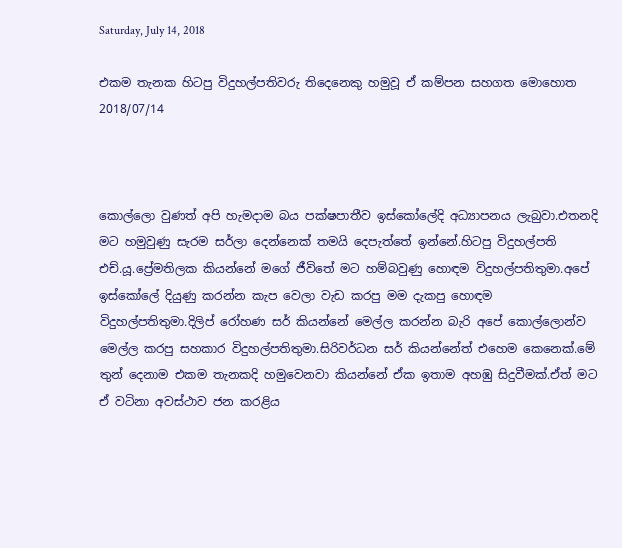Saturday, July 14, 2018

එකම තැනක හිටපු විදුහල්පතිවරු තිදෙනෙකු හමුවූ ඒ කම්පන සහගත මොහොත 2018/07/14



කොල්ලො වුණත් අපි හැමදාම බය පක්ෂපාතීව ඉස්කෝලේදි අධ්‍යාපනය ලැබුවා.එතනදි මට හමුවුණු සැරම සර්ලා දෙන්නෙක් තමයි දෙපැත්තේ ඉන්නේ.හිටපු විදුහල්පති එච්.යූ.ප්‍රේමතිලක කියන්නේ මගේ ජීවිතේ මට හම්බවුණු හොඳම විදුහල්පතිතුමා.අපේ ඉස්කෝලේ දියුණු කරන්න කැප වෙලා වැඩ කරපු මම දැකපු හොඳම විදුහල්පතිතුමා.දිලිප් රෝහණ සර් කියන්නේ මෙල්ල කරන්න බැරි අපේ කොල්ලොන්ව මෙල්ල කරපු සහකාර විදුහල්පතිතුමා.සිරිවර්ධන සර් කියන්නේත් එහෙම කෙනෙක්.මේ තුන් දෙනාම එකම තැනකදි හමුවෙනවා කියන්නේ ඒක ඉතාම අහඹු සිදුවීමක්.ඒත් මට ඒ වටිනා අවස්ථාව ජන කරළිය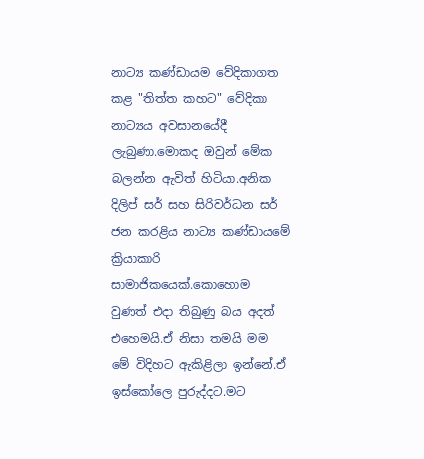නාට්‍ය කණ්ඩායම වේදිකාගත කළ "තිත්ත කහට" වේදිකා නාට්‍යය අවසානයේදී ලැබුණා.මොකද ඔවුන් මේක බලන්න ඇවිත් හිටියා.අනික දිලිප් සර් සහ සිරිවර්ධන සර් ජන කරළිය නාට්‍ය කණ්ඩායමේ ක්‍රියාකාරි සාමාජිකයෙක්.කොහොම වුණත් එදා තිබුණු බය අදත් එහෙමයි.ඒ නිසා තමයි මම මේ විදිහට ඇකිළිලා ඉන්නේ.ඒ ඉස්කෝලෙ පුරුද්දට.මට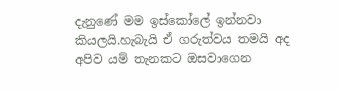දැනුණේ මම ඉස්කෝලේ ඉන්නවා කියලයි.හැබැයි ඒ ගරුත්වය තමයි අද අපිව යම් තැනකට ඔසවාගෙන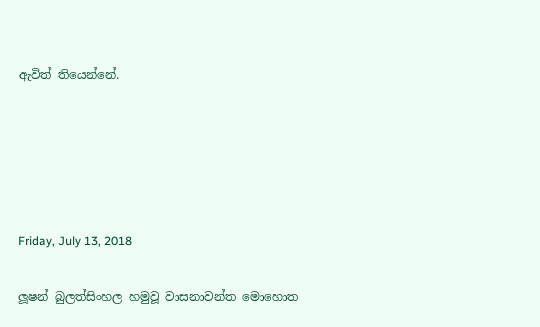ඇවිත් තියෙන්නේ.





Friday, July 13, 2018

ලූෂන් බුලත්සිංහල හමුවූ වාසනාවන්ත මොහොත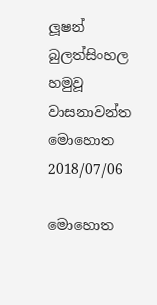ලූෂන් බුලත්සිංහල හමුවූ වාසනාවන්ත මොහොත 2018/07/06

මොහොත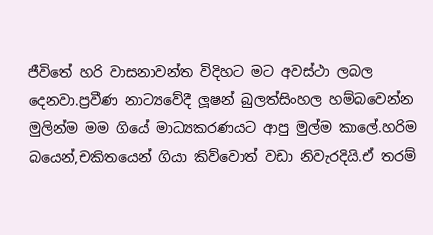ජීවිතේ හරි වාසනාවන්ත විදිහට මට අවස්ථා ලබල දෙනවා.ප්‍රවීණ නාට්‍යවේදී ලූෂන් බුලත්සිංහල හම්බවෙන්න මුලින්ම මම ගියේ මාධ්‍යකරණයට ආපු මුල්ම කාලේ.හරිම බයෙන්,චකිතයෙන් ගියා කිව්වොත් වඩා නිවැරදියි.ඒ තරම්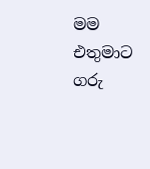මම එතුමාට ගරු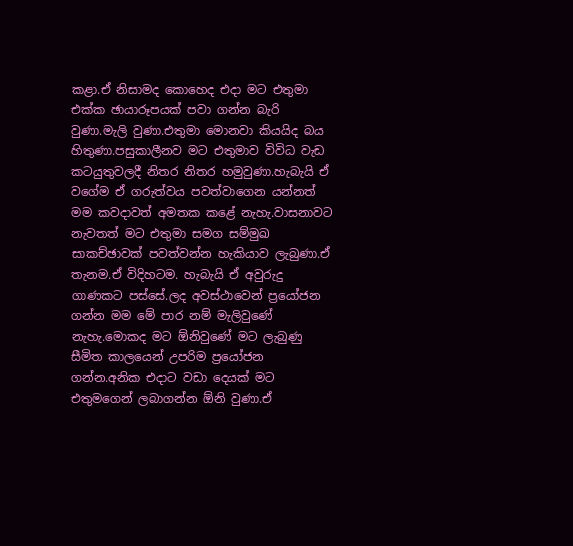කළා.ඒ නිසාමද කොහෙද එදා මට එතුමා එක්ක ඡායාරූපයක් පවා ගන්න බැරි වුණා.මැලි වුණා.එතුමා මොනවා කියයිද බය හිතුණා.පසුකාලීනව මට එතුමාව විවිධ වැඩ කටයුතුවලදී නිතර නිතර හමුවුණා.හැබැයි ඒ වගේම ඒ ගරුත්වය පවත්වාගෙන යන්නත් මම කවදාවත් අමතක කළේ නැහැ.වාසනාවට නැවතත් මට එතුමා සමග සම්මුඛ සාකච්ඡාවක් පවත්වන්න හැකියාව ලැබුණා.ඒ තැනම.ඒ විදිහටම. හැබැයි ඒ අවුරුදු ගාණකට පස්සේ.ලද අවස්ථාවෙන් ප්‍රයෝජන ගන්න මම මේ පාර නම් මැලිවුණේ නැහැ.මොකද මට ඕනිවුණේ මට ලැබුණු සීමිත කාලයෙන් උපරිම ප්‍රයෝජන ගන්න.අනික එදාට වඩා දෙයක් මට එතුමගෙන් ලබාගන්න ඕනි වුණා.ඒ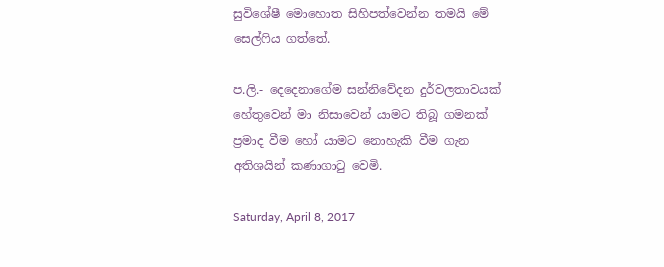සුවිශේෂී මොහොත සිහිපත්වෙන්න තමයි මේ සෙල්ෆිය ගත්තේ.

ප.ලි.- දෙදෙනාගේම සන්නිවේදන දුර්වලතාවයක් හේතුවෙන් මා නිසාවෙන් යාමට තිබූ ගමනක් ප්‍රමාද වීම හෝ යාමට නොහැකි වීම ගැන අතිශයින් කණාගාටු වෙමි.

Saturday, April 8, 2017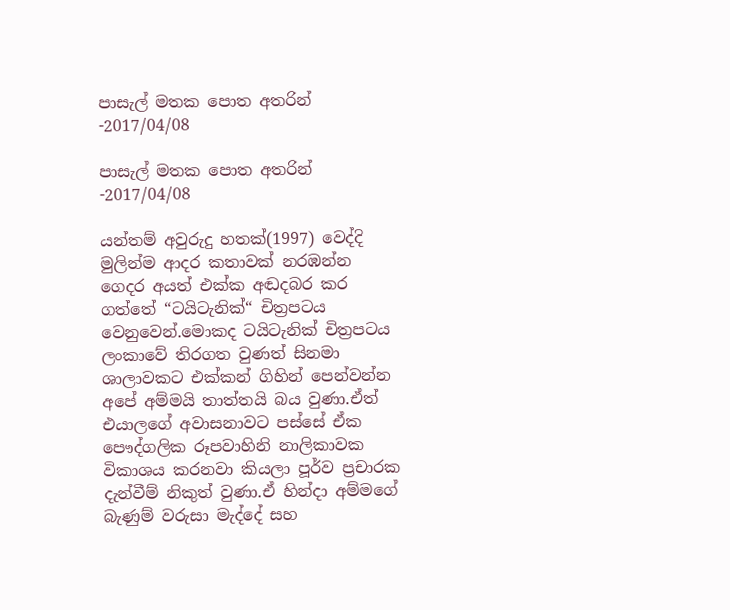පාසැල් මතක පොත අතරින් -2017/04/08

පාසැල් මතක පොත අතරින් -2017/04/08

යන්තම් අවුරුදු හතක්(1997) වෙද්දි මුලින්ම ආදර කතාවක් නරඹන්න ගෙදර අයත් එක්ක අඬදබර කර ගත්තේ “ටයිටැනික්“ චිත්‍රපටය වෙනුවෙන්.මොකද ටයිටැනික් චිත්‍රපටය ලංකාවේ තිරගත වුණත් සිනමා ශාලාවකට එක්කන් ගිහින් පෙන්වන්න අපේ අම්මයි තාත්තයි බය වුණා.ඒත් එයාලගේ අවාසනාවට පස්සේ ඒක පෞද්ගලික රූපවාහිනි නාලිකාවක විකාශය කරනවා කියලා පූර්ව ප්‍රචාරක දැන්වීම් නිකුත් වුණා.ඒ හින්දා අම්මගේ බැණුම් වරුසා මැද්දේ සහ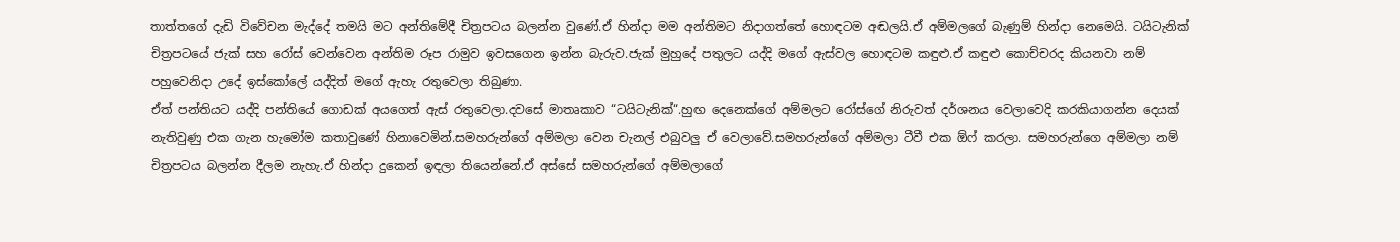තාත්තගේ දැඩි විවේචන මැද්දේ තමයි මට අන්තිමේදී චිත්‍රපටය බලන්න වුණේ.ඒ හින්දා මම අන්තිමට නිදාගත්තේ හොඳටම අඬලයි.ඒ අම්මලගේ බැණුම් හින්දා නෙමෙයි. ටයිටැනික් චිත්‍රපටයේ ජැක් සහ රෝස් වෙන්වෙන අන්තිම රූප රාමුව ඉවසගෙන ඉන්න බැරුව.ජැක් මුහුදේ පතුලට යද්දි මගේ ඇස්වල හොඳටම කඳුළු.ඒ කඳුළු කොච්චරද කියනවා නම් පහුවෙනිදා උදේ ඉස්කෝලේ යද්දිත් මගේ ඇහැ රතුවෙලා තිබුණා.
ඒත් පන්තියට යද්දි පන්තියේ ගොඩක් අයගෙත් ඇස් රතුවෙලා.දවසේ මාතෘකාව “ටයිටැනික්“.හුඟ දෙනෙක්ගේ අම්මලට රෝස්ගේ නිරුවත් දර්ශනය වෙලාවෙදි කරකියාගන්න දෙයක් නැතිවුණු එක ගැන හැමෝම කතාවුණේ හිනාවෙමින්.සමහරුන්ගේ අම්මලා වෙන චැනල් එබුවලු ඒ වෙලාවේ.සමහරුන්ගේ අම්මලා ටීවී එක ඕෆ් කරලා. සමහරුන්ගෙ අම්මලා නම් චිත්‍රපටය බලන්න දීලම නැහැ.ඒ හින්දා දුකෙන් ඉඳලා තියෙන්නේ.ඒ අස්සේ සමහරුන්ගේ අම්මලාගේ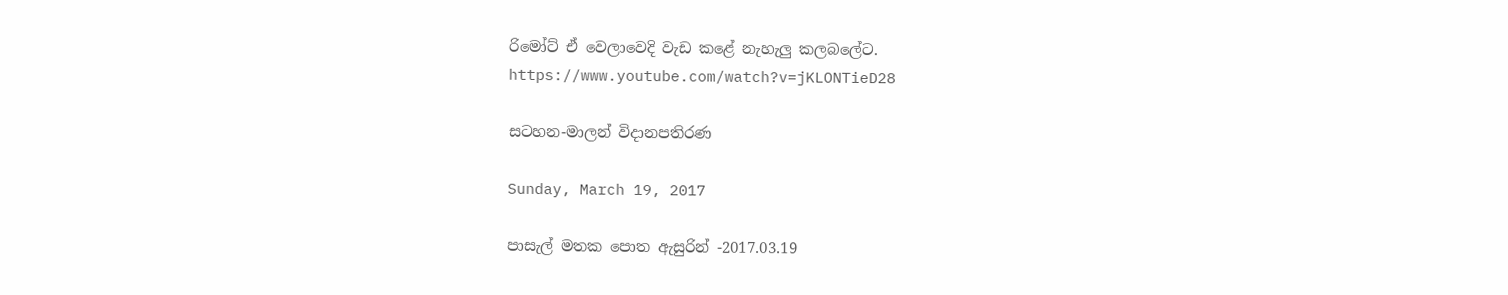රිමෝට් ඒ වෙලාවෙදි වැඩ කළේ නැහැලු කලබලේට.
https://www.youtube.com/watch?v=jKLONTieD28

සටහන-මාලන් විදානපතිරණ

Sunday, March 19, 2017

පාසැල් මතක පොත ඇසුරින් -2017.03.19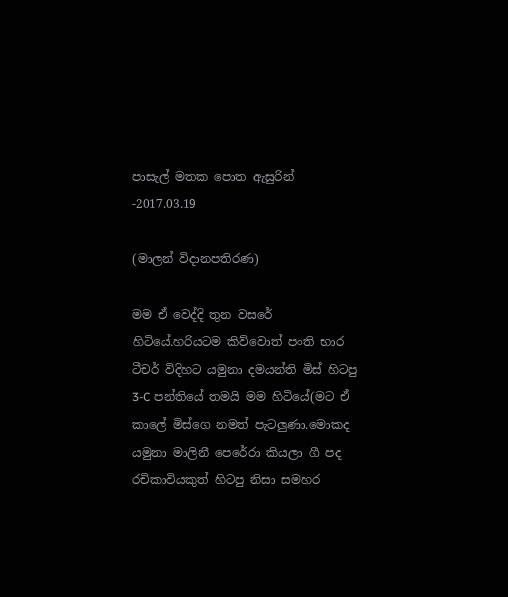පාසැල් මතක පොත ඇසුරින් -2017.03.19

(මාලන් විදානපතිරණ)

මම ඒ වෙද්දි තුන වසරේ හිටියේ.හරියටම කිව්වොත් පංති භාර ටීචර් විදිහට යමුනා දමයන්ති මිස් හිටපු 3-C පන්තියේ තමයි මම හිටියේ(මට ඒ කාලේ මිස්ගෙ නමත් පැටලුණා.මොකද යමුනා මාලිනී පෙරේරා කියලා ගී පද රචිකාවියකුත් හිටපු නිසා සමහර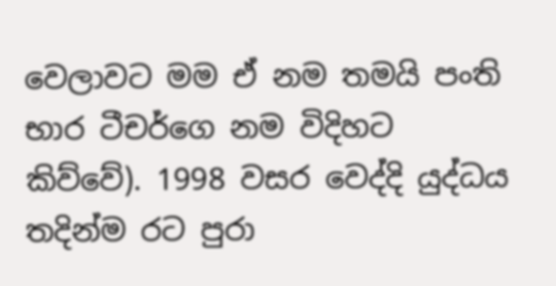වෙලාවට මම ඒ නම තමයි පංති භාර ටීචර්ගෙ නම විදිහට කිව්වේ). 1998 වසර වෙද්දි යුද්ධය තදින්ම රට පුරා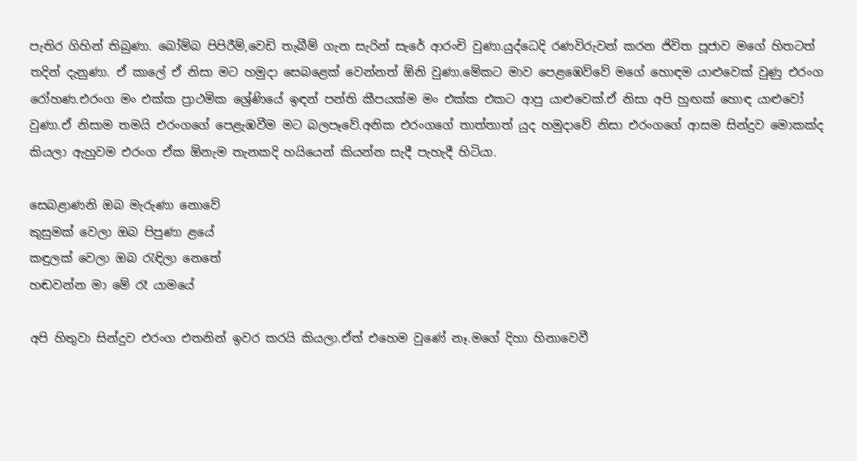පැතිර ගිහින් තිබුණා. බෝම්බ පිපිරීම්,වෙඩි තැබීම් ගැන සැරින් සැරේ ආරංචි වුණා.යුද්ධෙදි රණවිරුවන් කරන ජිවිත පූජාව මගේ හිතටත් තදින් දැනුණා. ඒ කාලේ ඒ නිසා මට හමුදා සෙබළෙක් වෙන්නත් ඕනි වුණා.මේකට මාව පෙළඹෙව්වේ මගේ හොඳම යාළුවෙක් වුණු එරංග රෝහණ.එරංග මං එක්ක ප්‍රාථමික ශ්‍රේණියේ ඉඳන් පන්ති කීපයක්ම මං එක්ක එකට ආපු යාළුවෙක්.ඒ නිසා අපි හුඟක් හොඳ යාළුවෝ වුණා.ඒ නිසාම තමයි එරංගගේ පෙළැඹවීම මට බලපෑවේ.අනික එරංගගේ තාත්තාත් යුද හමුදාවේ නිසා එරංගගේ ආසම සින්දුව මොකක්ද කියලා ඇහුවම එරංග ඒක ඕනැම තැනකදි හයියෙන් කියන්න සැදී පැහැදී හිටියා.

සෙබළාණනි ඔබ මැරුණා නොවේ
කුසුමක් වෙලා ඔබ පිපුණා ළයේ
කඳුලක් වෙලා ඔබ රැඳිලා නෙතේ
හඬවන්න මා මේ රෑ යාමයේ

අපි හිතුවා සින්දුව එරංග එතනින් ඉවර කරයි කියලා.ඒත් එහෙම වුණේ නෑ.මගේ දිහා හිනාවෙවී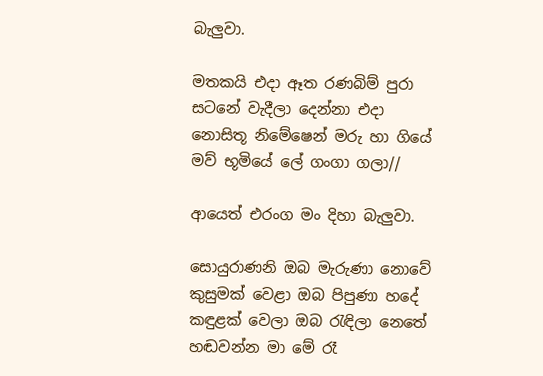බැලුවා.

මතකයි එදා ඈත රණබිම් පුරා
සටනේ වැදීලා දෙන්නා එදා
නොසිතූ නිමේෂෙන් මරු හා ගියේ
මව් භූමියේ ලේ ගංගා ගලා//

ආයෙත් එරංග මං දිහා බැලුවා.

සොයුරාණනි ඔබ මැරුණා නොවේ
කුසුමක් වෙළා ඔබ පිපුණා හදේ
කඳුළක් වෙලා ඔබ රැඳිලා නෙතේ
හඬවන්න මා මේ රෑ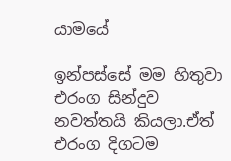යාමයේ

ඉන්පස්සේ මම හිතුවා එරංග සින්දුව නවත්තයි කියලා.ඒත් එරංග දිගටම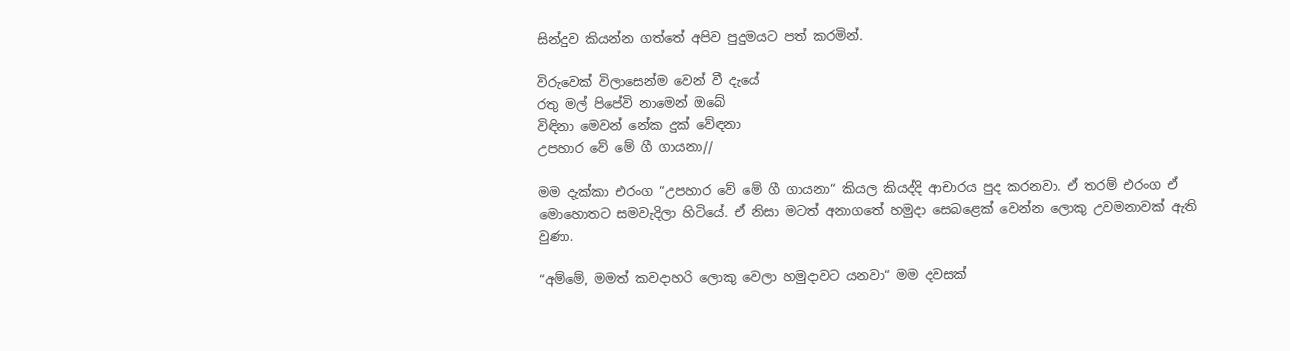සින්දුව කියන්න ගත්තේ අපිව පුදුමයට පත් කරමින්.

විරුවෙක් විලාසෙන්ම වෙන් වී දැයේ
රතු මල් පිපේවි නාමෙන් ඔබේ
විඳිනා මෙවන් නේක දුක් වේඳනා
උපහාර වේ මේ ගී ගායනා//

මම දැක්කා එරංග “උපහාර වේ මේ ගී ගායනා“ කියල කියද්දි ආචාරය පුද කරනවා. ඒ තරම් එරංග ඒ මොහොතට සමවැදිලා හිටියේ. ඒ නිසා මටත් අනාගතේ හමුදා සෙබළෙක් වෙන්න ලොකු උවමනාවක් ඇති වුණා.

“අම්මේ, මමත් කවදාහරි ලොකු වෙලා හමුදාවට යනවා“ මම දවසක්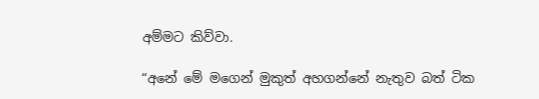අම්මට කිව්වා.

“අනේ මේ මගෙන් මුකුත් අහගන්නේ නැතුව බත් ටික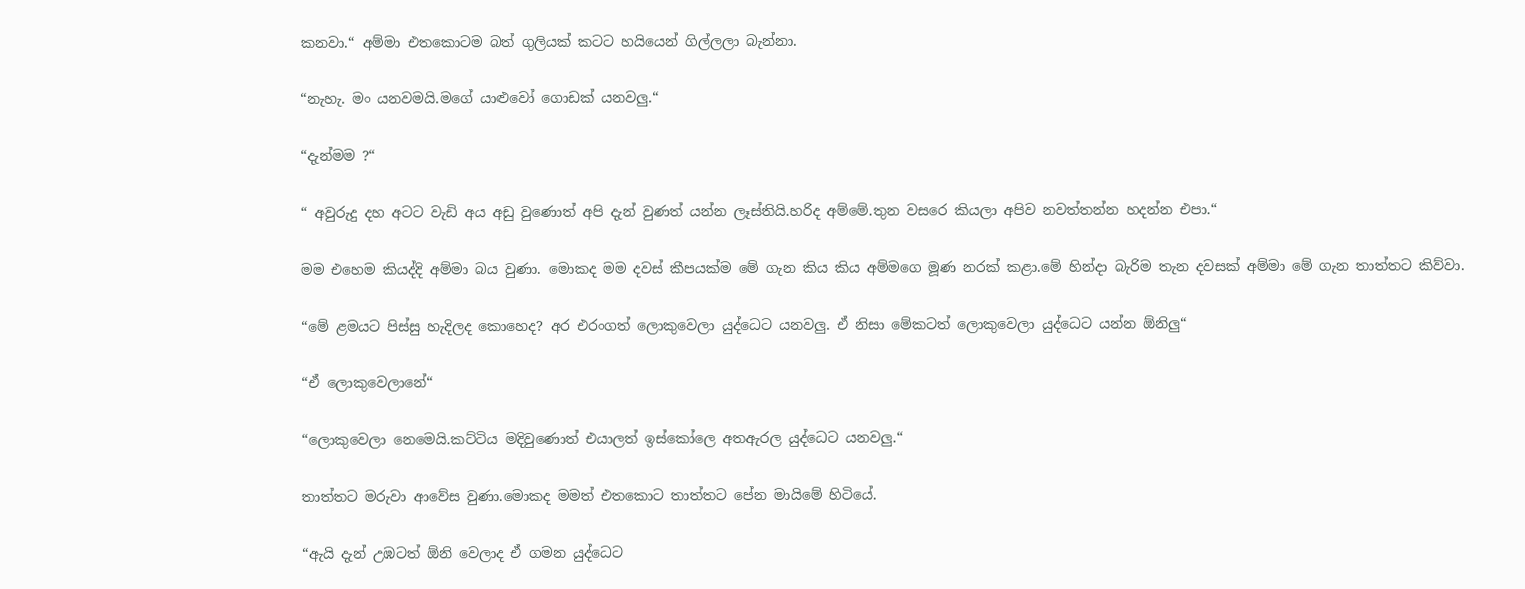කනවා.“ අම්මා එතකොටම බත් ගුලියක් කටට හයියෙන් ගිල්ලලා බැන්නා.

“නැහැ. මං යනවමයි.මගේ යාළුවෝ ගොඩක් යනවලු.“

“දැන්මම ?“

“ අවුරුදු දහ අටට වැඩි අය අඩු වුණොත් අපි දැන් වුණත් යන්න ලෑස්තියි.හරිද අම්මේ.තුන වසරෙ කියලා අපිව නවත්තන්න හදන්න එපා.“

මම එහෙම කියද්දි අම්මා බය වුණා. මොකද මම දවස් කීපයක්ම මේ ගැන කිය කිය අම්මගෙ මූණ නරක් කළා.මේ හින්දා බැරිම තැන දවසක් අම්මා මේ ගැන තාත්තට කිව්වා.

“මේ ළමයට පිස්සු හැදිලද කොහෙද? අර එරංගත් ලොකුවෙලා යුද්ධෙට යනවලු. ඒ නිසා මේකටත් ලොකුවෙලා යුද්ධෙට යන්න ඕනිලු“

“ඒ ලොකුවෙලානේ“

“ලොකුවෙලා නෙමෙයි.කට්ටිය මදිවුණොත් එයාලත් ඉස්කෝලෙ අතඇරල යුද්ධෙට යනවලු.“

තාත්තට මරුවා ආවේස වුණා.මොකද මමත් එතකොට තාත්තට පේන මායිමේ හිටියේ.

“ඇයි දැන් උඹටත් ඕනි වෙලාද ඒ ගමන යුද්ධෙට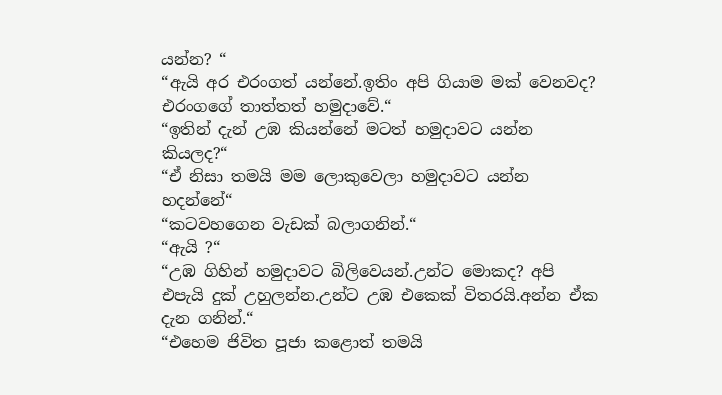යන්න? “
“ඇයි අර එරංගත් යන්නේ.ඉතිං අපි ගියාම මක් වෙනවද? එරංගගේ තාත්තත් හමුදාවේ.“
“ඉතින් දැන් උඹ කියන්නේ මටත් හමුදාවට යන්න කියලද?“
“ඒ නිසා තමයි මම ලොකුවෙලා හමුදාවට යන්න හදන්නේ“
“කටවහගෙන වැඩක් බලාගනින්.“
“ඇයි ?“
“උඹ ගිහින් හමුදාවට බිලිවෙයන්.උන්ට මොකද? අපි එපැයි දුක් උහුලන්න.උන්ට උඹ එකෙක් විතරයි.අන්න ඒක දැන ගනින්.“
“එහෙම ජිවිත පූජා කළොත් තමයි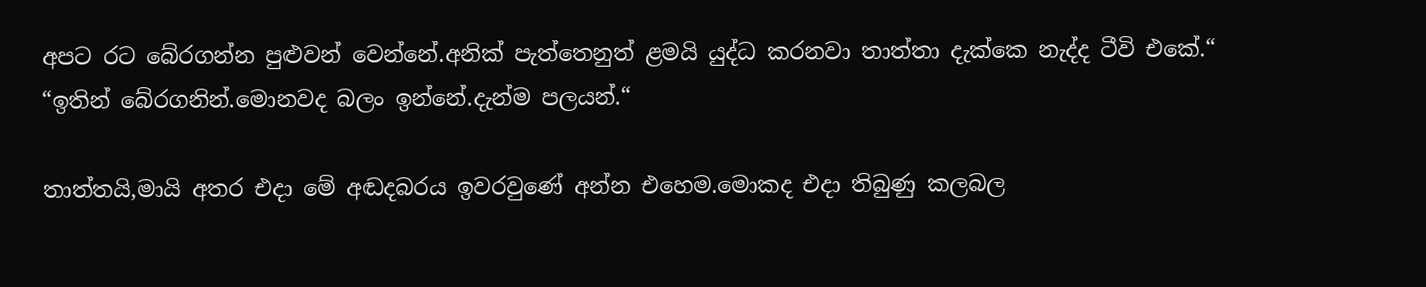අපට රට බේරගන්න පුළුවන් වෙන්නේ.අනික් පැත්තෙනුත් ළමයි යුද්ධ කරනවා තාත්තා දැක්කෙ නැද්ද ටීවි එකේ.“
“ඉතින් බේරගනින්.මොනවද බලං ඉන්නේ.දැන්ම පලයන්.“

තාත්තයි,මායි අතර එදා මේ අඬදබරය ඉවරවුණේ අන්න එහෙම.මොකද එදා තිබුණු කලබල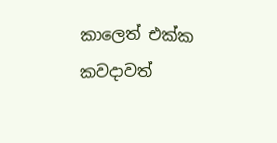කාලෙත් එක්ක කවදාවත්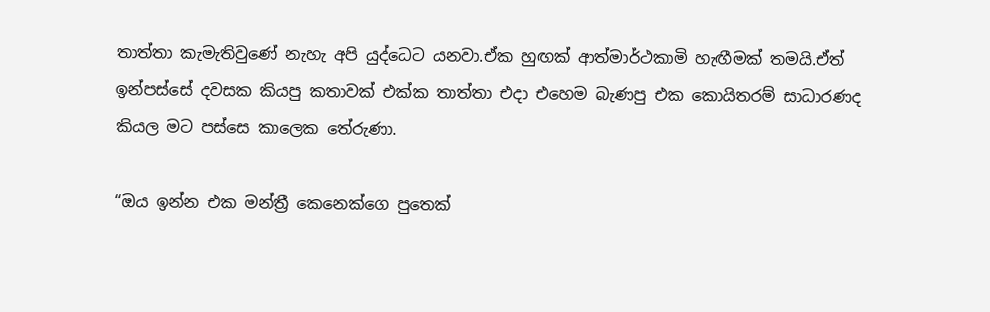තාත්තා කැමැතිවුණේ නැහැ අපි යුද්ධෙට යනවා.ඒක හුඟක් ආත්මාර්ථකාමි හැඟීමක් තමයි.ඒත් ඉන්පස්සේ දවසක කියපු කතාවක් එක්ක තාත්තා එදා එහෙම බැණපු එක කොයිතරම් සාධාරණද කියල මට පස්සෙ කාලෙක තේරුණා.

“ඔය ඉන්න එක මන්ත්‍රී කෙනෙක්ගෙ පුතෙක්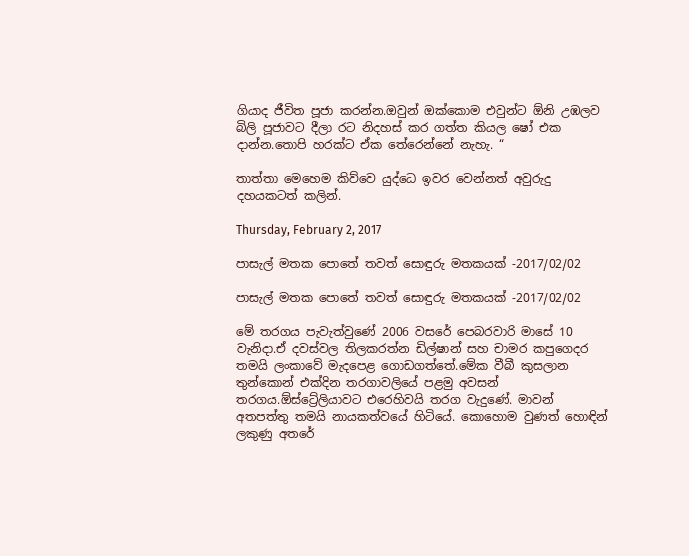ගියාද ජීවිත පූජා කරන්න.ඔවුන් ඔක්කොම එවුන්ට ඕනි උඹලව බිලි පූජාවට දීලා රට නිදහස් කර ගත්ත කියල ෂෝ එක දාන්න.තොපි හරක්ට ඒක තේරෙන්නේ නැහැ. “

තාත්තා මෙහෙම කිව්වෙ යුද්ධෙ ඉවර වෙන්නත් අවුරුදු දහයකටත් කලින්.

Thursday, February 2, 2017

පාසැල් මතක ‍පො‍තේ තවත් ‍සොඳුරු මතකයක් -2017/02/02

පාසැල් මතක ‍පො‍තේ තවත් ‍සොඳුරු මතකයක් -2017/02/02

මේ තරගය පැවැත්වු‍ණේ 2006 වස‍රේ ‍පෙබරවාරි මා‍සේ 10 වැනිදා.ඒ දවස්වල තිලකරත්න ඩිල්ෂාන් සහ චාමර කපු‍ගෙදර තමයි ලංකා‍වේ මැද‍පෙළ ‍ගොඩගත්‍‍තේ.මේක වීබී කුසලාන තුන්‍‍කොන් එක්දින තරගාවලි‍යේ පළමු අවසන් තරගය.ඕස්‍‍ට්‍රේලියාවට එ‍රෙහිවයි තරග වැදු‍ණේ. මාවන් අතපත්තු‍ තමයි නායකත්ව‍යේ හිටි‍යේ. කො‍හොම වුණත් ‍හොඳින් ලකුණු අත‍රේ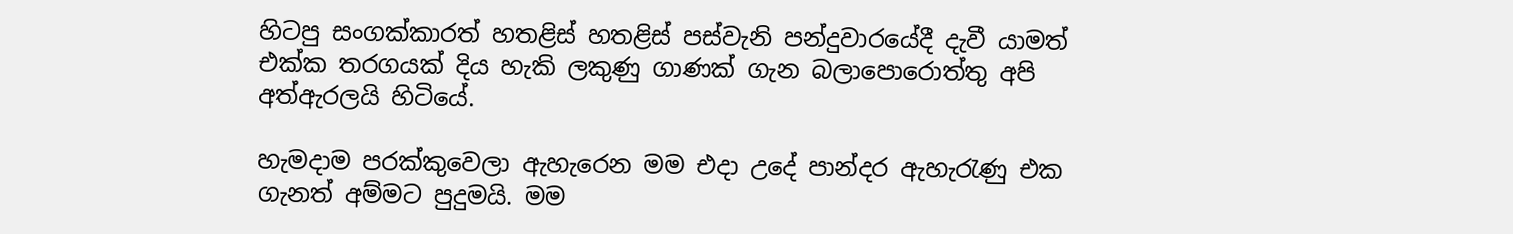හිටපු සංගක්කාරත් හතළිස් හතළිස් පස්වැනි පන්දුවාර‍යේදී දැවී යාමත් එක්ක තරගයක් දිය හැකි ලකුණු ගාණක් ගැන බලා‍පො‍රොත්තු අපි අත්ඇරලයි හිටි‍යේ.

හැමදාම පරක්කු‍වෙලා ඇහැ‍රෙන මම එදා උ‍දේ පාන්දර ඇහැර‍ැණු එක ගැනත් අම්මට පුදුමයි. මම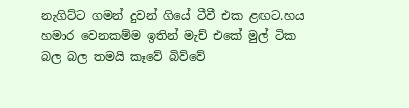නැගිට්ට ගමන් දුවන් ගි‍යේ ටීවී එක ළඟට.හය හමාර ‍වෙනකම්ම ඉතින් මැච් එ‍කේ මුල් ටික බල බල තමයි කෑ‍වේ බිව්‍‍වේ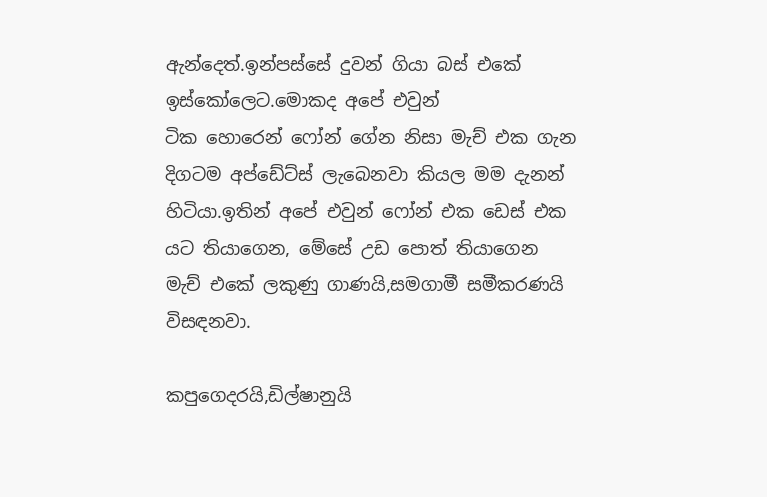ඇන්‍‍‍‍‍දෙත්.ඉන්පස්‍‍සේ දුවන් ගියා බස් එ‍කේ ඉස්‍‍කෝ‍ලෙට.මොකද අ‍පේ එවුන් ටික ‍හො‍රෙන් ‍ෆෝන් ‍ගේන නිසා මැච් එක ගැන දිගටම අප්‍‍ඩේට්ස් ලැ‍බෙනවා කියල මම දැනන් හිටියා.ඉතින් අ‍පේ ‍එවුන් ෆෝන් එක ‍ඩෙස් එක යට තියා‍ගෙන, මේ‍සේ උඩ ‍පොත් තියා‍ගෙන මැච් එ‍කේ ලකුණු ගාණයි,සමගාමී සමීකරණයි විසඳනවා.

කපු‍ගෙදරයි,ඩිල්ෂානුයි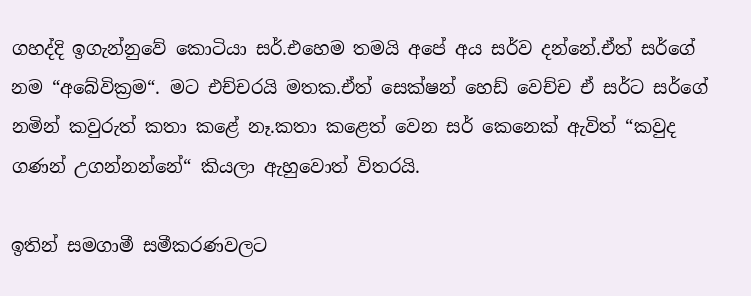ගහද්දි ඉගැන්නු‍වේ ‍කොටියා සර්.එ‍හෙම තමයි අ‍පේ අය සර්ව දන්‍‍නේ.ඒත් සර්ගේ නම “අ‍බේවික්‍රම“. මට එච්චරයි මතක.ඒත් සෙක්ෂන් ‍හෙඩ් ‍වෙච්ච ඒ සර්ට සර්ගේ නමින් කවුරුත් කතා ක‍ළේ නෑ.කතා ක‍ළෙත් ‍වෙන සර් ‍කෙ‍නෙක් ඇවිත් “කවුද ගණන් උගන්නන්‍‍නේ“ කියලා ඇහු‍වොත් විතරයි.

ඉතින් සමගාමී සමීකරණවලට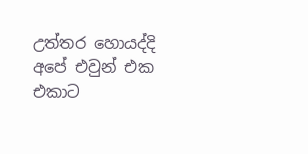උත්තර ‍හොයද්දි අ‍පේ එවුන් එක එකාට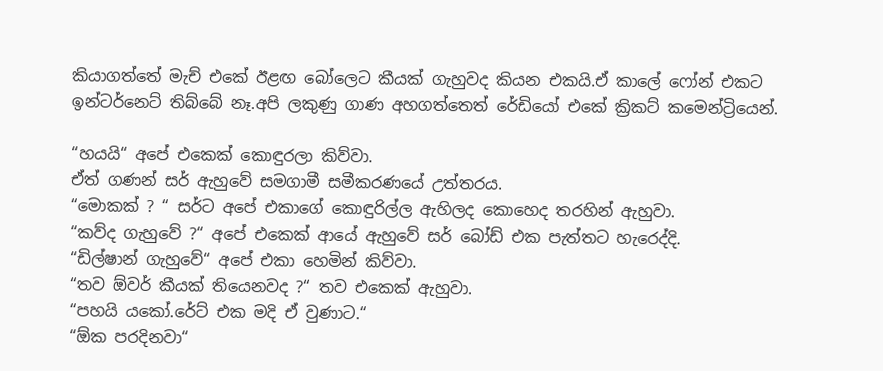කියාගත්‍‍තේ මැච් එ‍කේ ඊළඟ ‍බෝ‍ලෙට කීයක් ගැහුවද කියන එකයි.ඒ කා‍ලේ ‍ෆෝන් එකට ඉන්ටර්නෙට් තිබ්‍‍බේ නෑ.අපි ලකුණු ගාණ අහගත්‍‍‍තෙත් ‍රේඩි‍යෝ එ‍කේ ක්‍රිකට් ක‍මෙන්ට්‍රියෙන්.

“හයයි“ අ‍පේ එ‍කෙක් ‍කොඳුරලා කිව්වා.
ඒත් ගණන් සර් ඇහු‍වේ සමගාමී සමීකරණ‍යේ උත්තරය.
“මොකක් ? “ සර්ට අ‍පේ එකා‍ගේ ‍කොඳුරිල්ල ඇහිලද ‍කො‍හෙද තරහින් ඇහුවා.
“කව්ද ගැහු‍වේ ?“ අ‍පේ එ‍කෙක් ආ‍යේ ඇහු‍වේ සර් ‍බෝඩ් එක පැත්තට හැ‍රෙද්දි.
“ඩිල්ෂාන් ගැහු‍වේ“ අ‍පේ එකා ‍හෙමින් කිව්වා.
“තව ඕවර් කීයක් ති‍යෙනවද ?“ තව එ‍කෙක් ඇහුවා.
“පහයි ය‍කෝ.රේට් එක මදි ඒ වුණාට.“
“ඕක පරදිනවා“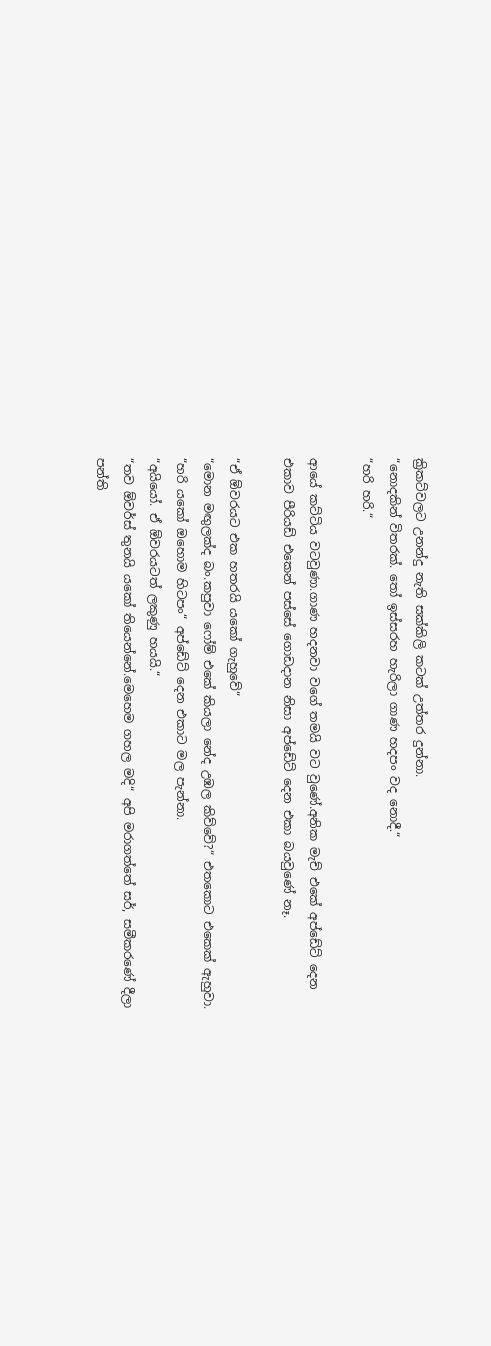ක්‍රිකට්වලට උනන්දු නැති සක්කිලි කටක් උත්තර දුන්නා.
“නොදකින් විතරක්. තෝ ඉස්සරහ හැරිලා ගාණ හදපං වද ‍නොදී.“
“හරි හරි.“

ආ‍යේ කට්ටිය වටවුණා.ගාණ හදනවා ව‍ගේ තමයි වට වු‍ණේ.අනික මැච් එ‍කේ අප්‍‍ඩේට් ‍දෙන එකාව පීරියඩ් එ‍කෙන් පස්‍‍සේ ‍‍‍ගොඩදාන නිසා අප්‍‍ඩේට් ‍දෙන එකා බයවු‍ණේ නෑ.

“ඒ ඕවරයට එක හතරයි ය‍කෝ ගැහු‍වේ“
“මොන මඟුලක්ද බං.කපුවා ‍ෆෝම් එ‍කේ කියලා ‍නේද උඹල කිව්‍‍වේ?“ එත‍කොට එ‍කෙක් ඇහුවා.
“හරි ය‍කෝ ඔ‍හොම හිටපං“ අප්‍‍ඩේට් ‍දෙන එකාට මල පැන්නා.
“අයි‍යෝ. ඒ ඕවරයටත් ලකුණු හයයි.“
“තව ඕවර්ස් තුනයි ය‍කෝ ති‍යෙන්‍‍නේ.මෙ‍හෙම ගහල මදි“ අපි මරාගත්‍‍තේ සර්, සමීකර‍ණේ දීලා පන්ති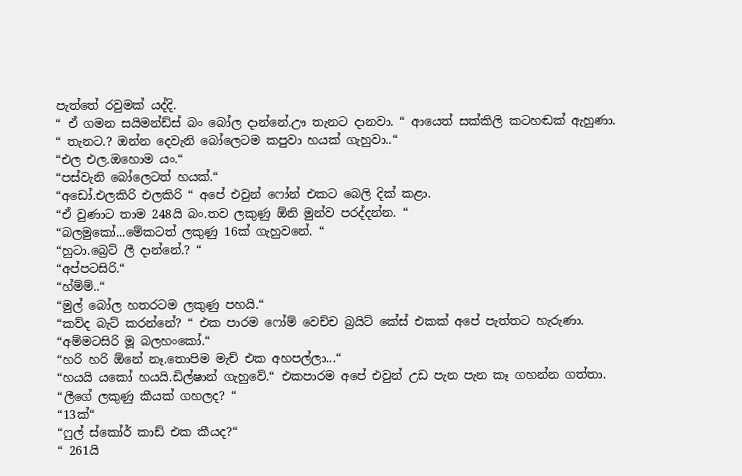පැත්‍‍තේ රවුමක් යද්දි.
“ ඒ ගමන සයිමන්ඩ්ස් බං ‍බෝල දාන්‍‍නේ.ඌ තැනට දානවා. “ ආ‍යෙත් සක්කිලි කටහඬක් ඇහුණා.
“ තැනට.? ඔන්න ‍දෙවැනි ‍බෝ‍ලෙටම කපුවා හයක් ගැහුවා..“
“එල එල.ඔ‍හොම යං.“
“පස්වැනි ‍බෝ‍ලෙටත් හයක්.“
“අ‍ඩෝ.එලකිරි එලකිරි “ අ‍පේ එවුන් ‍ෆෝන් එකට ‍බෙලි දික් කළා.
“ඒ වුණාට තාම 248යි බං.තව ලකුණු ඕනි මුන්ව පරද්දන්න. “
“බලමු‍කෝ...මේකටත් ලකුණු 16ක් ගැහුව‍නේ. “
“හුටා.බ්‍රෙට් ලී දාන්‍‍නේ.? “
“අප්පටසිරි.“
“හ්ම්ම්..“
“මුල් ‍බෝල හතරටම ලකුණු පහයි.“
“කව්ද බැට් කරන්‍‍නේ? “ එක පාරම ‍ෆෝම් ‍වෙච්ච බ්‍රයිට් ‍කේස් එකක් අ‍පේ පැත්තට හැරුණා.
“අම්මටසිරි මූ බලහං‍කෝ.“
“හරි හරි ඕ‍නේ නෑ.තොපිම මැච් එක අහපල්ලා...“
“හයයි ය‍කෝ හයයි.ඩිල්ෂාන් ගැහු‍වේ.“ එකපාරම අ‍පේ එවුන් උඩ පැන පැන කෑ ගහන්න ගත්තා.
“ලී‍ගේ ලකුණු කීයක් ගහලද? “
“13ක්“
“ෆුල් ස්‍‍කෝර් කාඩ් එක කීයද?“
“ 261යි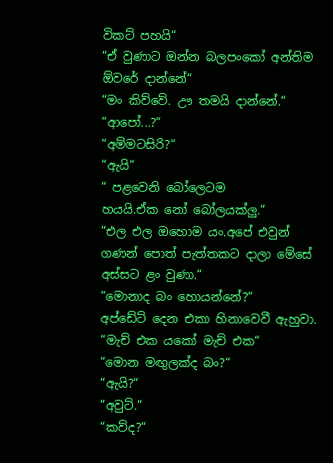විකට් පහයි“
“ඒ වුණාට ඔන්න බලපං‍කෝ අන්තිම ඕව‍රේ දාන්‍‍නේ“
“මං කිව්‍‍වේ. ඌ තමයි දාන්‍‍නේ.“
“ආ‍පෝ...?“
“අම්මටසිරි?“
“ඇයි“
“ පළ‍වෙනි ‍බෝ‍ලෙටම හයයි.ඒක ‍නෝ ‍බෝලයක්ලු.“
“එල එල ඔ‍හොම යං.අ‍පේ එවුන් ගණන් ‍පොත් පැත්තකට දාලා ‍මේ‍සේ අස්සට ළං වුණා.“
“මොනාද බං ‍හොයන්‍‍නේ?“ අප්‍‍ඩේට් ‍දෙන එකා හින‍ා‍වෙවී ඇහුවා.
“මැච් එක ය‍කෝ මැච් එක“
“මොන මඟුලක්ද බං?“
“ඇයි?“
“අවුට්.“
“කව්ද?“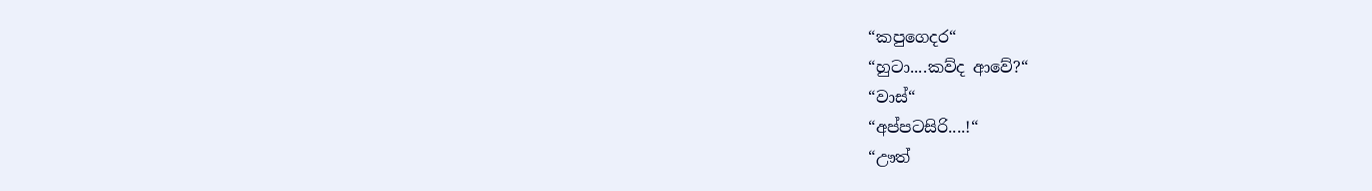“කපු‍ගෙදර“
“හුටා....කව්ද ආ‍වේ?“
“වාස්“
“අප්පටසිරි....!“
“ඌත්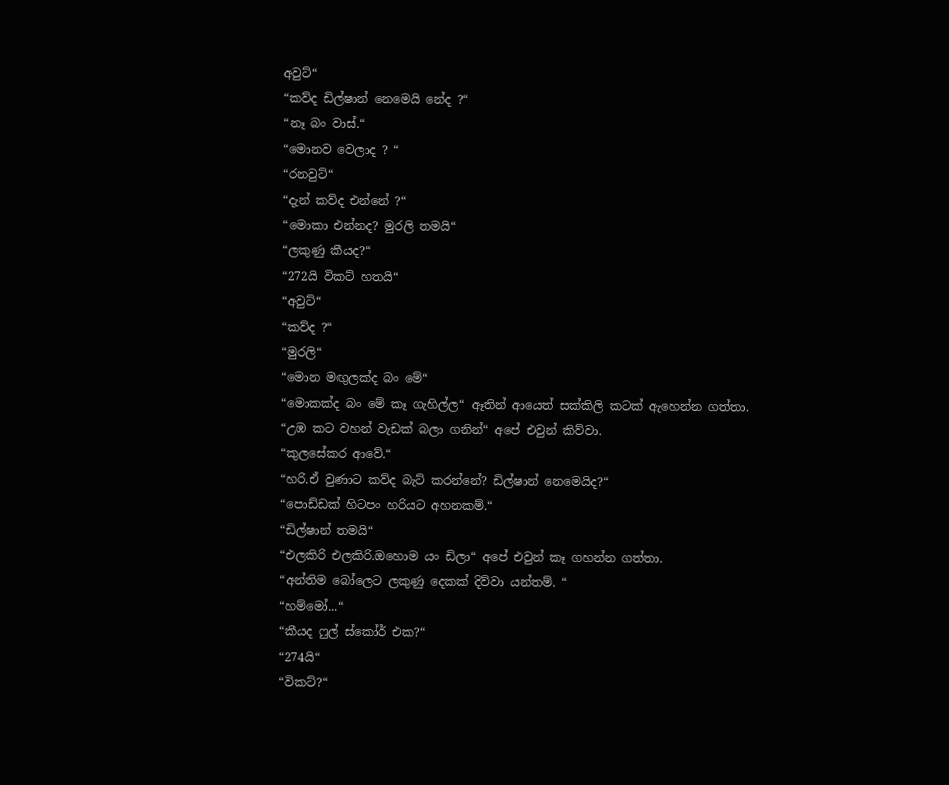අවුට්“
“කව්ද ඩිල්ෂාන් ‍නෙ‍මෙයි ‍නේද ?“
“නෑ බං වාස්.“
“මොනව ‍වෙලාද ? “
“රනවුට්“
“දැන් කව්ද එන්‍‍නේ ?“
“මොකා එන්නද? මුරලි තමයි“
“ලකුණු කීයද?“
“272යි විකට් හතයි“
“අවුට්“
“කව්ද ?“
“මුරලි“
“මොන මඟුලක්ද බං ‍මේ“
“මොකක්ද බං ‍මේ කෑ ගැහිල්ල“ ඈතින් ආ‍යෙත් සක්කිලි කටක් ඇ‍හෙන්න ගත්තා.
“උඹ කට වහන් වැඩක් බලා ගනින්“ අ‍පේ එවුන් කිව්වා.
“කු‍ල‍සේකර ආ‍වේ.“
“හරි.ඒ වුණාට කව්ද බැට් කරන්‍‍නේ? ඩිල්ෂාන් ‍නෙ‍මෙයිද?“
“පොඩ්ඩක් හිටපං හරියට අහනකම්.“
“ඩිල්ෂාන් තමයි“
“එලකිරි එලකිරි.ඔ‍හොම යං ඩිලා“ අ‍පේ එවුන් කෑ ගහන්න ගත්තා.
“අන්තිම ‍බෝ‍ලෙට ලකුණු ‍දෙකක් දිව්වා යන්තම්. “
“හම්‍‍මෝ...“
“කීයද ෆුල් ස්‍‍කෝර් එක?“
“274යි“
“විකට්?“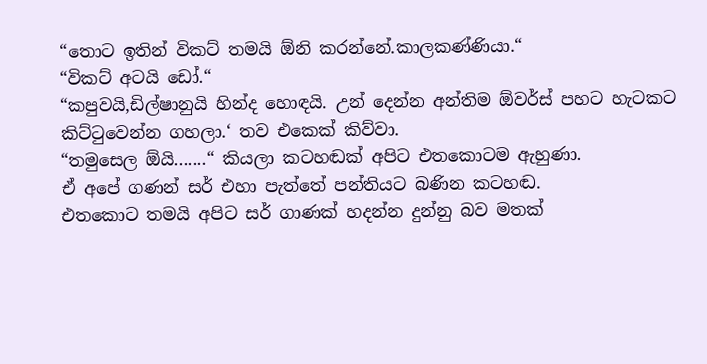“තොට ඉතින් විකට් තමයි ඕනි කරන්‍‍නේ.කාලකණ්ණියා.“
“විකට් අටයි ‍ඩෝ.“
“කපුවයි,ඩිල්ෂානුයි හින්ද ‍‍හොඳයි. උන් ‍දෙන්න අන්තිම ඕවර්ස් පහට හැටකට කිට්ටු‍වෙන්න ගහලා.‘ තව එ‍‍කෙක් කිව්වා.
“තමු‍සෙල ඕයි.......“ කියලා කටහඬක් අපිට එත‍කොටම ඇහුණා.
ඒ අ‍පේ ගණන් සර් එහා පැත්‍‍තේ පන්තියට බණින කටහඬ.
එත‍කොට තමයි අපිට සර් ගාණක් හදන්න දුන්නු බව මතක්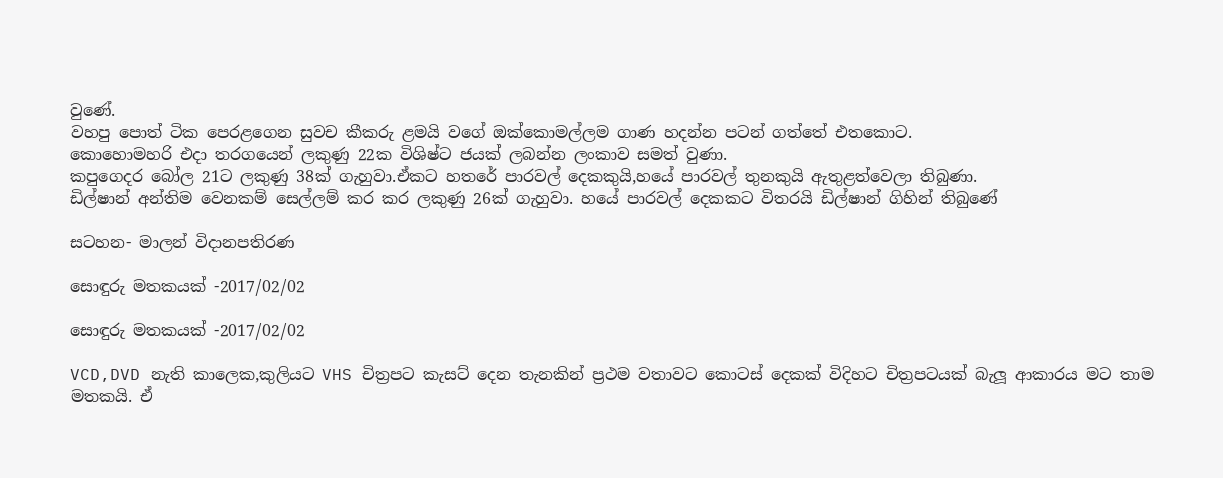වු‍ණේ.
වහපු ‍පොත් ටික ‍පෙරළ‍ගෙන සුවච කීකරු ළමයි ව‍ගේ ඔක්‍‍කොමල්ලම ගාණ හදන්න පටන් ගත්‍‍තේ එත‍කොට.
කො‍හොමහරි එදා තරග‍යෙන් ලකුණු 22ක විශිෂ්ට ජයක් ලබන්න ලංකාව සමත් වුණා.
කපු‍ගෙදර ‍බෝල 21ට ලකුණු 38ක් ගැහුවා.ඒකට හත‍රේ පාරවල් ‍දෙකකුයි,හ‍යේ පාරවල් තුනකුයි ඇතුළත්‍‍වෙලා තිබුණා.
ඩිල්ෂාන් ‍අන්තිම ‍වෙනකම් ‍සෙල්ලම් කර කර ලකුණු 26ක් ගැහුවා. හ‍යේ පාරවල් ‍දෙකකට විතරයි ඩිල්ෂාන් ගිහින් තිබු‍ණේ

සටහන- මාලන් විදානපතිරණ

සොඳුරු මතකයක් -2017/02/02

සොඳුරු මතකයක් -2017/02/02

VCD,DVD නැති කා‍ලෙක,කුලියට VHS චිත්‍රපට කැසට් ‍දෙන තැනකින් ‍‍ප්‍රථම වතාවට ‍කොටස් ‍දෙකක් විදිහට චිත්‍රපටයක් බැලූ ආකාරය මට තාම මතකයි. ඒ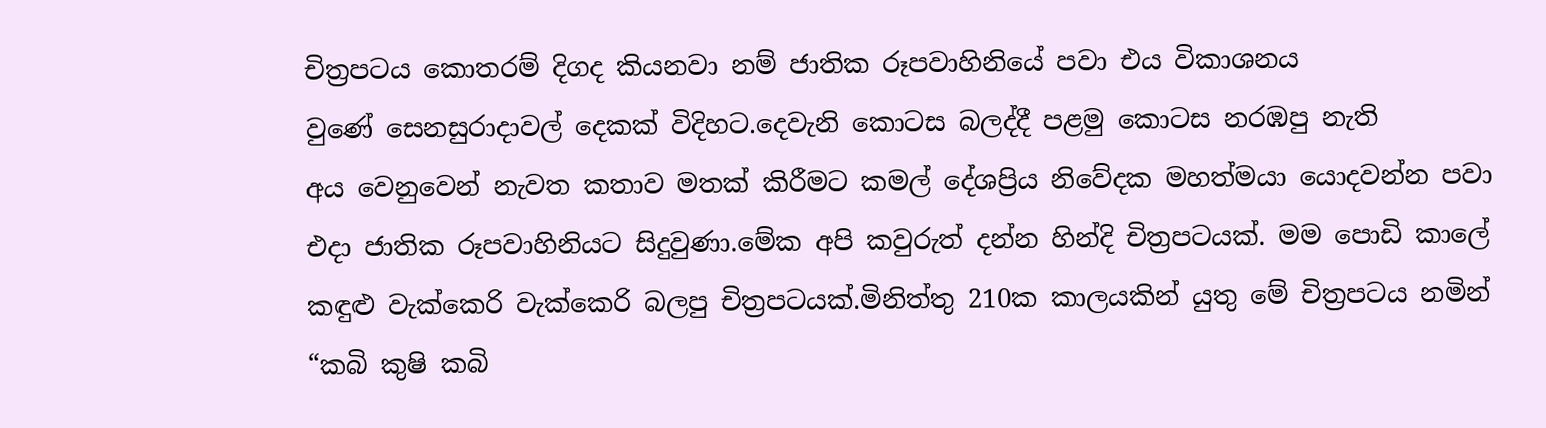චිත්‍රපටය ‍කොතරම් දිගද කියනවා නම් ජාතික රූපවාහිනි‍යේ පවා එය විකාශනය වු‍ණේ ‍‍‍සෙනසුරාදාවල් ‍දෙකක් විදිහට.දෙවැනි ‍කොටස බලද්දී පළමු ‍කොටස නරඹපු නැති අය ‍වෙනු‍වෙන් නැවත කතාව මතක් කිරීමට කමල් ‍දේශප්‍රිය නි‍වේදක මහත්මයා ‍යොදවන්න පවා එදා ජාතික රූපවාහිනියට සිදුවුණා.මේක අපි කවුරුත් දන්න හින්දි චිත්‍රපටයක්. මම ‍පොඩි කා‍ලේ කඳුළු වැක්‍‍කෙරි වැක්‍‍කෙරි බලපු චිත්‍රපටයක්.මිනිත්තු 210ක කාලයකින් යුතු ‍මේ චිත්‍රපටය නමින් “කබි කුෂි කබි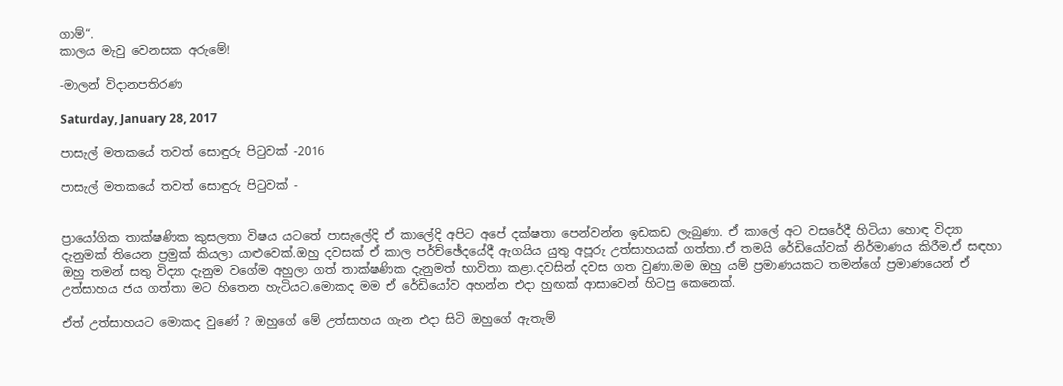ගාම්“.
කාලය මැවු ‍වෙනසක අරු‍මේ!

-මාලන් විදානපතිරණ

Saturday, January 28, 2017

පාසැල් මතකයේ තවත් සොඳුරු පිටුවක් -2016

පාසැල් මතකයේ තවත් සොඳුරු පිටුවක් -


ප්‍රායෝගික තාක්ෂණික කුසලතා විෂය යටතේ පාසැලේදි ඒ කාලේදි අපිට අපේ දක්ෂතා පෙන්වන්න ඉඩකඩ ලැබුණා. ඒ කාලේ අට වසරේදී හිටියා හොඳ විද්‍යා දැනුමක් තියෙන ප්‍රමුක් කියලා යාළුවෙක්.ඔහු දවසක් ඒ කාල පර්ච්ඡේදයේදී ඇගයිය යුතු අපූරු උත්සාහයක් ගත්තා.ඒ තමයි රේඩියෝවක් නිර්මාණය කිරීම.ඒ සඳහා ඔහු තමන් සතු විද්‍යා දැනුම වගේම අහුලා ගත් තාක්ෂණික දැනුමත් භාවිතා කළා.දවසින් දවස ගත වුණා.මම ඔහු යම් ප්‍රමාණයකට තමන්ගේ ප්‍රමාණයෙන් ඒ උත්සාහය ජය ගත්තා මට හිතෙන හැටියට.මොකද මම ඒ රේඩියෝව අහන්න එදා හුඟක් ආසාවෙන් හිටපු කෙනෙක්.

ඒත් උත්සාහයට මොකද වුණේ ? ඔහුගේ මේ උත්සාහය ගැන එදා සිටි ඔහුගේ ඇතැම්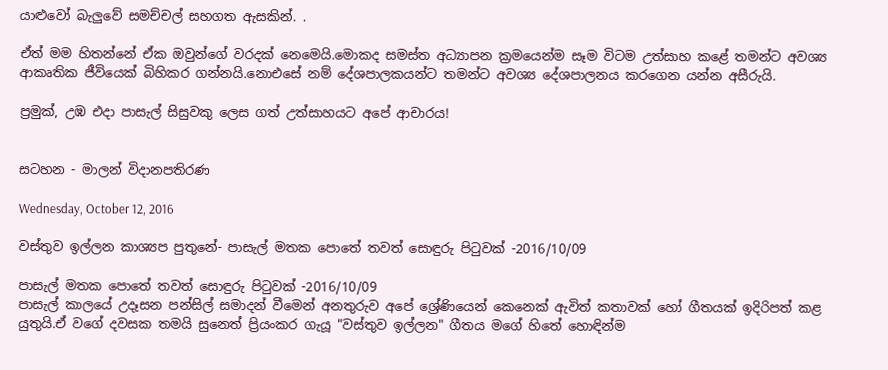යාළුවෝ බැලුවේ සමච්චල් සහගත ඇසකින්. .

ඒත් මම හිතන්නේ ඒක ඔවුන්ගේ වරදක් නෙමෙයි.මොකද සමස්ත අධ්‍යාපන ක්‍රමයෙන්ම සෑම විටම උත්සාහ කළේ තමන්ට අවශ්‍ය ආකෘතික ජීවියෙක් බිහිකර ගන්නයි.නොඑසේ නම් දේශපාලකයන්ට තමන්ට අවශ්‍ය දේශපාලනය කරගෙන යන්න අසීරුයි.

ප්‍රමුක්, උඹ එදා පාසැල් සිසුවකු ලෙස ගත් උත්සාහයට අපේ ආචාරය!


සටහන - මාලන් විදානපතිරණ

Wednesday, October 12, 2016

වස්තුව ඉල්ලන කාශ්‍යප පුතුනේ- පාසැල් මතක පොතේ තවත් සොඳුරු පිටුවක් -2016/10/09

පාසැල් මතක පොතේ තවත් සොඳුරු පිටුවක් -2016/10/09
පාසැල් කාලයේ උදෑසන පන්සිල් සමාදන් වීමෙන් අනතුරුව අපේ ‍ශ්‍රේණියෙන් කෙනෙක් ඇවිත් කතාවක් හෝ ගීතයක් ඉදිරිපත් කළ යුතුයි.ඒ වගේ දවසක තමයි සුනෙත් ප්‍රියංකර ගැයූ "වස්තුව ඉල්ලන" ගීතය මගේ හිතේ හොඳින්ම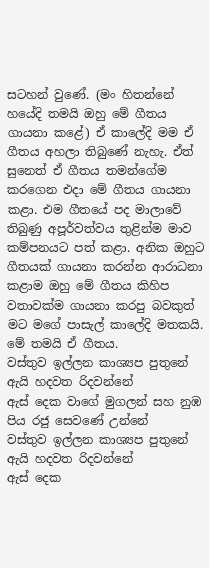සටහන් වුණේ. (මං හිතන්නේ හයේදි තමයි ඔහු මේ ගීතය ගායනා කළේ) ඒ කාලේදි මම ඒ ගීතය අහලා තිබුණේ නැහැ. ඒත් සුනෙත් ඒ ගීතය තමන්ගේම කරගෙන එදා මේ ගීතය ගායනා කළා. එම ගීතයේ පද මාලාවේ තිබුණු අපූර්වත්වය තුළින්ම මාව කම්පනයට පත් කළා. අනික ඔහුට ගීතයක් ගායනා කරන්න ආරාධනා කළාම ඔහු මේ ගීතය කිහිප වතාවක්ම ගායනා කරපු බවකුත් මට මගේ පාසැල් කාලේදි මතකයි.
මේ තමයි ඒ ගීතය.
වස්තුව ඉල්ලන කාශ්‍යප පුතුනේ ඇයි හදවත රිදවන්නේ
ඇස් දෙක වාගේ මුගලන් සහ නුඹ පිය රජු සෙවණේ උන්නේ
වස්තුව ඉල්ලන කාශ්‍යප පුතුනේ ඇයි හදවත රිදවන්නේ
ඇස් දෙක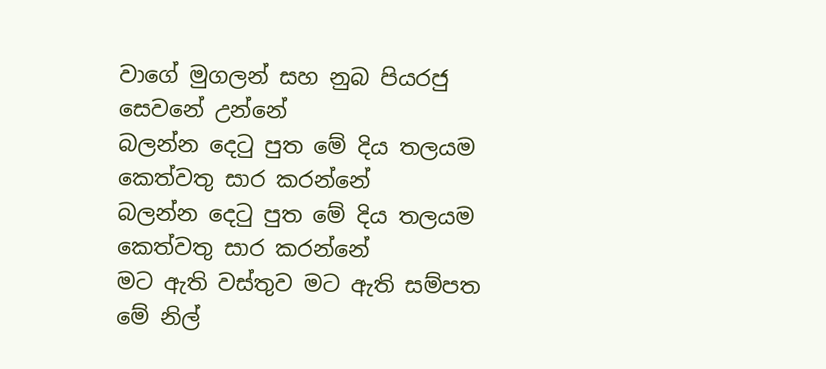වාගේ මුගලන් සහ නුබ පියරජු සෙවනේ උන්නේ
බලන්න දෙටු පුත මේ දිය තලයම කෙත්වතු සාර කරන්නේ
බලන්න දෙටු පුත මේ දිය තලයම කෙත්වතු සාර කරන්නේ
මට ඇති වස්තුව මට ඇති සම්පත මේ නිල්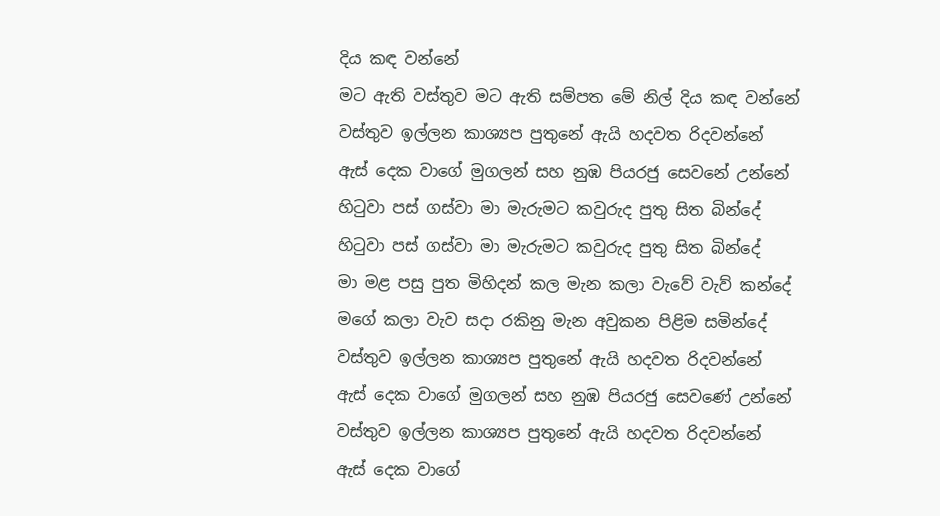දිය කඳ වන්නේ
මට ඇති වස්තුව මට ඇති සම්පත මේ නිල් දිය කඳ වන්නේ
වස්තුව ඉල්ලන කාශ්‍යප පුතුනේ ඇයි හදවත රිදවන්නේ
ඇස් දෙක වාගේ මුගලන් සහ නුඹ පියරජු සෙවනේ උන්නේ
හිටුවා පස් ගස්වා මා මැරුමට කවුරුද පුතු සිත බින්දේ
හිටුවා පස් ගස්වා මා මැරුමට කවුරුද පුතු සිත බින්දේ
මා මළ පසු පුත මිහිදන් කල මැන කලා වැවේ වැව් කන්දේ
මගේ කලා වැව සදා රකිනු මැන අවුකන පිළිම සමින්දේ
වස්තුව ඉල්ලන කාශ්‍යප පුතුනේ ඇයි හදවත රිදවන්නේ
ඇස් දෙක වාගේ මුගලන් සහ නුඹ පියරජු සෙවණේ උන්නේ
වස්තුව ඉල්ලන කාශ්‍යප පුතුනේ ඇයි හදවත රිදවන්නේ
ඇස් දෙක වාගේ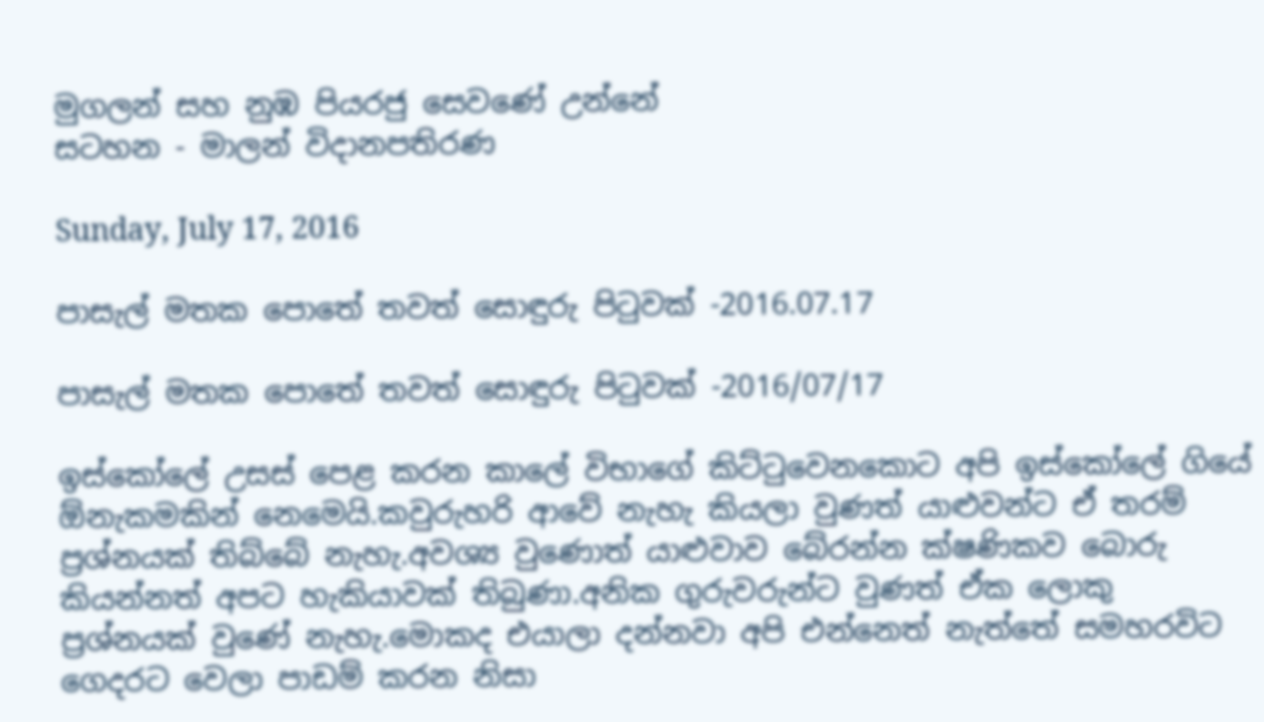මුගලන් සහ නුඹ පියරජු සෙවණේ උන්නේ
සටහන - මාලන් විදානපතිරණ

Sunday, July 17, 2016

පාසැල් මතක පොතේ තවත් සොඳුරු පිටුවක් -2016.07.17

පාසැල් මතක පොතේ තවත් සොඳුරු පිටුවක් -2016/07/17

ඉස්කෝලේ උසස් පෙළ කරන කාලේ විභාගේ කිට්ටුවෙනකොට අපි ඉස්කෝලේ ගියේ ඕනැකමකින් නෙමෙයි.කවුරුහරි ආවේ නැහැ කියලා වුණත් යාළුවන්ට ඒ තරම් ප්‍රශ්නයක් තිබ්බේ නැහැ.අවශ්‍ය වුණොත් යාළුවාව බේරන්න ක්ෂණිකව බොරු කියන්නත් අපට හැකියාවක් තිබුණා.අනික ගුරුවරුන්ට වුණත් ඒක ලොකු ප්‍රශ්නයක් වුණේ නැහැ.මොකද එයාලා දන්නවා අපි එන්නෙත් නැත්තේ ‍සමහරවිට ගෙදරට වෙලා පාඩම් කරන නිසා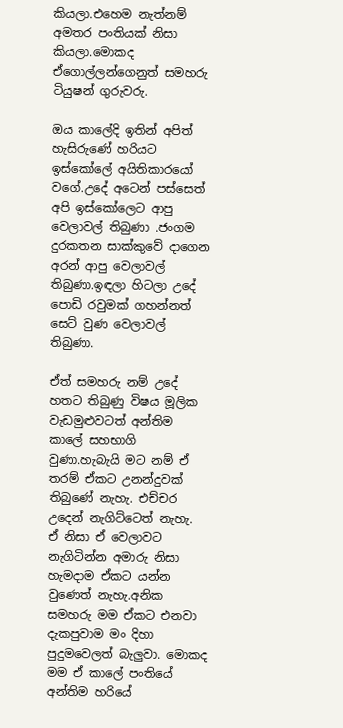කියලා.එහෙම නැත්නම් අමතර පංතියක් නිසා කියලා.මොකද ඒගොල්ලන්ගෙනුත් සමහරු ටියුෂන් ගුරුවරු.

ඔය කාලේදි ඉතින් අපිත් හැසිරුණේ හරියට ඉස්කෝලේ අයිතිකාරයෝ වගේ.උදේ අටෙන් පස්සෙත් අපි ඉස්කෝලෙට ආපු වෙලාවල් තිබුණා .ජංගම දුරකතන සාක්කුවේ දාගෙන අරන් ආපු වෙලාවල් තිබුණා.ඉඳලා හිටලා උදේ පොඩි රවුමක් ගහන්නත් සෙට් වුණ වෙලාවල් තිබුණා.

ඒත් සමහරු නම් උදේ හතට තිබුණු විෂය මූලික වැඩමුළුවටත් අන්තිම කාලේ සහභාගි වුණා.හැබැයි මට නම් ඒ තරම් ඒකට උනන්දුවක් තිබුණේ නැහැ. එච්චර උදෙන් නැගිට්ටෙත් නැහැ. ඒ නිසා ඒ වෙලාවට නැගිටින්න අමාරු නිසා හැමදාම ඒකට යන්න වුණෙත් නැහැ.අනික සමහරු මම ඒකට එනවා දැකපුවාම මං දිහා පුදුමවෙලත් බැලුවා. මොකද මම ඒ කාලේ පංතියේ අන්තිම හරියේ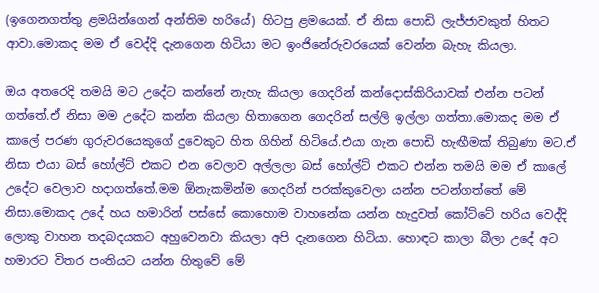(ඉගෙනගත්තු ළමයින්ගෙන් අන්තිම හරියේ) හිටපු ළමයෙක්. ඒ නිසා පොඩි ලැජ්ජාවකුත් හිතට ආවා.මොකද මම ඒ වෙද්දි දැනගෙන හිටියා මට ඉංජිනේරුවරයෙක් වෙන්න බැහැ කියලා.

ඔය අතරෙදි තමයි මට උදේට කන්නේ නැහැ කියලා ගෙදරින් කන්දොස්කිරියාවක් එන්න පටන් ගත්තේ.ඒ නිසා මම උදේට කන්න කියලා හිතාගෙන ගෙදරින් සල්ලි ඉල්ලා ගත්තා.මොකද මම ඒ කාලේ පරණ ගුරුවරයෙකුගේ දුවෙකුට හිත ගිහින් හිටියේ.එයා ගැන පොඩි හැඟීමක් තිබුණා මට.ඒ නිසා එයා බස් හෝල්ට් එකට එන වෙලාව අල්ලලා බස් හෝල්ට් එකට එන්න තමයි මම ඒ කාලේ උදේට වෙලාව හදාගත්තේ.මම ඕනැකමින්ම ගෙදරින් පරක්කුවෙලා යන්න පටන්ගත්තේ මේ නිසා.මොකද උදේ හය හමාරින් පස්සේ කොහොම වාහනේක යන්න හැදුවත් කෝට්ටේ හරිය වෙද්දි ලොකු වාහන තදබදයකට අහුවෙනවා කියලා අපි දැනගෙන හිටියා. හොඳට කාලා බීලා උදේ අට හමාරට විතර පංතියට යන්න හිතුවේ මේ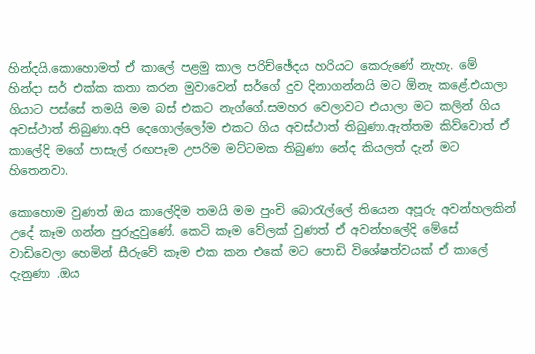හින්දයි.කොහොමත් ඒ කාලේ පළමු කාල පරිච්ඡේදය හරියට කෙරුණේ නැහැ. මේ හින්දා සර් එක්ක කතා කරන මුවාවෙන් සර්ගේ දුව දිනාගන්නයි මට ඕනැ කළේ.එයාලා ගියාට පස්සේ තමයි මම බස් එකට නැග්ගේ.සමහර වෙලාවට එයාලා මට කලින් ගිය අවස්ථාත් තිබුණා.අපි දෙගොල්ලෝම එකට ගිය අවස්ථාත් තිබුණා.ඇත්තම කිව්වොත් ඒ කාලේදි මගේ පාසැල් රඟපෑම උපරිම මට්ටමක තිබුණා නේද කියලත් දැන් මට හිතෙනවා.

කොහොම වුණත් ඔය කාලේදිම තමයි මම පුංචි බොරැල්ලේ තියෙන අපූරු අවන්හලකින් උදේ කෑම ගන්න පුරුදුවුණේ. කෙටි කෑම වේලක් වුණත් ඒ අවන්හලේදි මේසේ වාඩිවෙලා හෙමින් සීරුවේ කෑම එක කන එකේ මට පොඩි විශේෂත්වයක් ඒ කාලේ දැනුණා .ඔය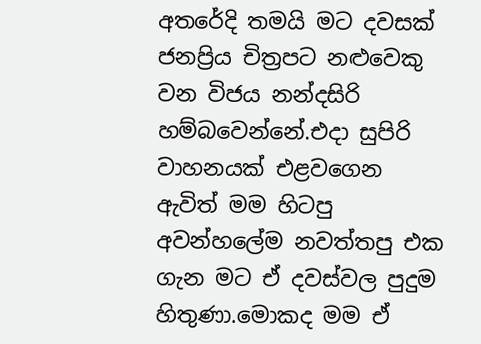අතරේදි තමයි මට දවසක් ජනප්‍රිය චිත්‍රපට නළුවෙකු වන විජය නන්දසිරි හම්බවෙන්නේ.එදා සුපිරි වාහනයක් එළවගෙන ඇවිත් මම හිටපු අවන්හලේම නවත්තපු එක ගැන මට ඒ දවස්වල පුදුම හිතුණා.මොකද මම ඒ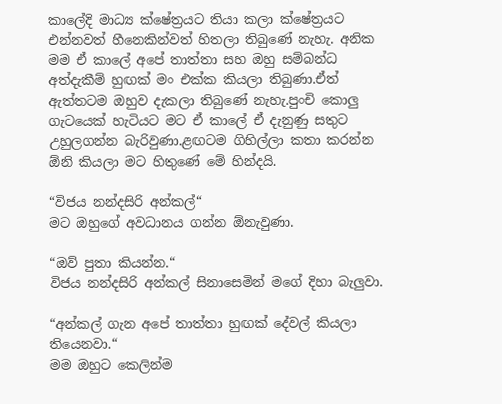කාලේදි මාධ්‍ය ක්ෂේත්‍රයට තියා කලා ක්ෂේත්‍රයට එන්නවත් හීනෙකින්වත් හිතලා තිබුණේ නැහැ. අනික මම ඒ කාලේ අපේ තාත්තා සහ ඔහු සම්බන්ධ අත්දැකීම් හුඟක් මං එක්ක කියලා තිබුණා.ඒත් ඇත්තටම ඔහුව දැකලා තිබුණේ නැහැ.පුංචි කොලු ගැටයෙක් හැටියට මට ඒ කාලේ ඒ දැනුණු සතුට උහුලගන්න බැරිවුණා.ළඟටම ගිහිල්ලා කතා කරන්න ඕනි කියලා මට හිතුණේ මේ හින්දයි.

“විජය නන්දසිරි අන්කල්“
මට ඔහුගේ අවධානය ගන්න ඕනැවුණා.

“ඔව් පුතා කියන්න.“
විජය නන්දසිරි අන්කල් සිනාසෙමින් මගේ දිහා බැලුවා.

“අන්කල් ගැන අපේ තාත්තා හුඟක් දේවල් කියලා තියෙනවා.“
මම ඔහුට කෙලින්ම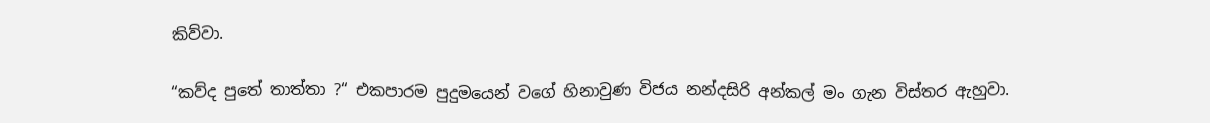කිව්වා.

“කව්ද පුතේ තාත්තා ?“ එකපාරම පුදුමයෙන් වගේ හිනාවුණ විජය නන්දසිරි අන්කල් මං ගැන විස්තර ඇහුවා.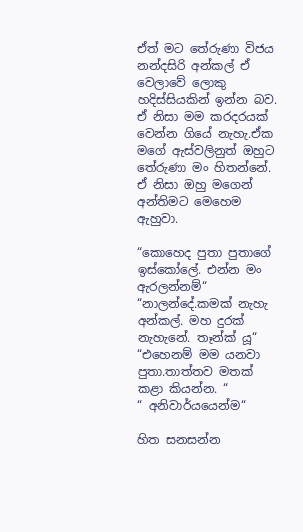ඒත් මට තේරුණා විජය නන්දසිරි අන්කල් ඒ වෙලාවේ ලොකු හදිස්සියකින් ඉන්න බව. ඒ නිසා මම කරදරයක් වෙන්න ගියේ නැහැ.ඒක මගේ ඇස්වලිනුත් ඔහුට තේරුණා මං හිතන්නේ. ඒ නිසා ඔහු මගෙන් අන්තිමට මෙහෙම ඇහුවා.

“කොහෙද පුතා පුතාගේ ඉස්කෝලේ. එන්න මං ඇරලන්නම්“
“නාලන්දේ.කමක් නැහැ අන්කල්. මහ දුරක් නැහැනේ. තෑන්ක් යූ“
“එහෙනම් මම යනවා පුතා.තාත්තව මතක් කළා කියන්න. “
“ අනිවාර්යයෙන්ම“

හිත සනසන්න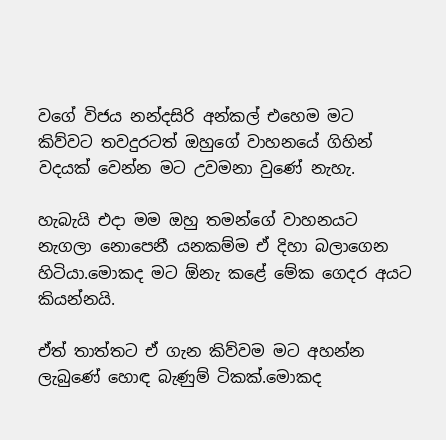වගේ විජය නන්දසිරි අන්කල් එහෙම මට කිව්වට තවදුරටත් ඔහුගේ වාහනයේ ගිහින් වදයක් වෙන්න මට උවමනා වුණේ නැහැ.

හැබැයි එදා මම ඔහු තමන්ගේ වාහනයට නැගලා නොපෙනී යනකම්ම ඒ දිහා බලාගෙන හිටියා.මොකද මට ඕනැ කළේ මේක ගෙදර අයට කියන්නයි.

ඒත් තාත්තට ඒ ගැන කිව්වම මට අහන්න ලැබුණේ හොඳ බැණුම් ටිකක්.මොකද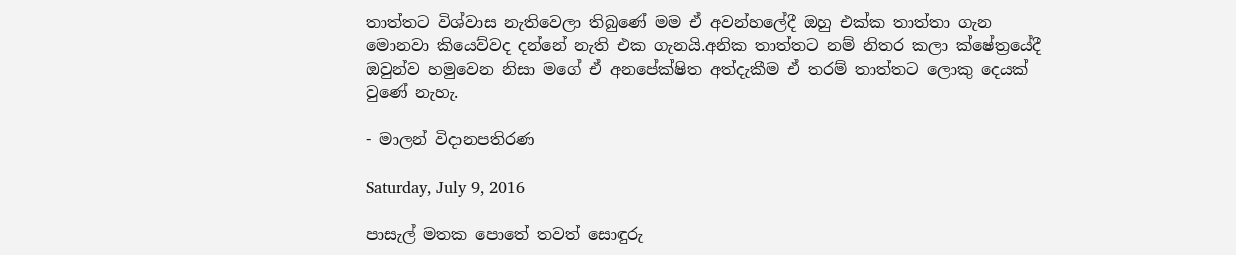තාත්තට විශ්වාස නැතිවෙලා තිබුණේ මම ඒ අවන්හලේදී ඔහු එක්ක තාත්තා ගැන මොනවා කියෙව්වද දන්නේ නැති එක ගැනයි.අනික තාත්තට නම් නිතර කලා ක්ෂේත්‍රයේදී ඔවුන්ව හමුවෙන නිසා මගේ ඒ අනපේක්ෂිත අත්දැකීම ඒ තරම් තාත්තට ලොකු දෙයක් වුණේ නැහැ.

- මාලන් විදානපතිරණ

Saturday, July 9, 2016

පාසැල් මතක පොතේ තවත් සොඳුරු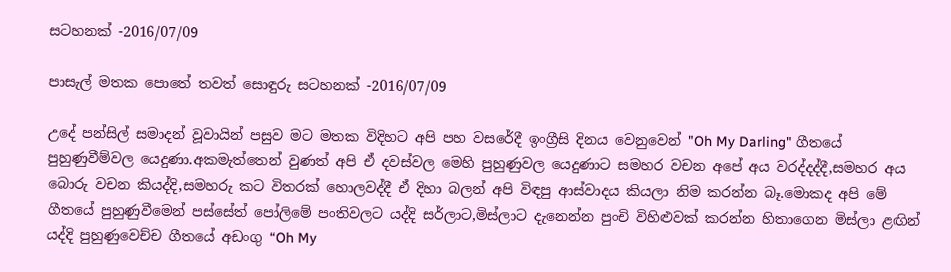සටහනක් -2016/07/09

පාසැල් මතක පොතේ තවත් සොඳුරු සටහනක් -2016/07/09

උදේ පන්සිල් සමාදන් වූවායින් පසුව මට මතක විදිහට අපි පහ වසරේදී ඉංග්‍රීසි දිනය වෙනුවෙන් "Oh My Darling" ගීතයේ පුහුණුවීම්වල යෙදුණා.අකමැත්තෙන් වුණත් අපි ඒ දවස්වල මෙහි පුහුණුවල යෙදුණාට සමහර වචන අපේ අය වරද්දද්දී,සමහර අය බොරු වචන කියද්දි,සමහරු කට විතරක් හොලවද්දී ඒ දිහා බලන් අපි විඳපු ආස්වාදය කියලා නිම කරන්න බෑ.මොකද අපි මේ ගීතයේ පුහුණුවීමෙන් පස්සේත් පෝලිමේ පංතිවලට යද්දි සර්ලාට,මිස්ලාට දැනෙන්න පුංචි විහිළුවක් කරන්න හිතාගෙන මිස්ලා ළඟින් යද්දි පුහුණුවෙච්ච ගීතයේ අඩංගු “Oh My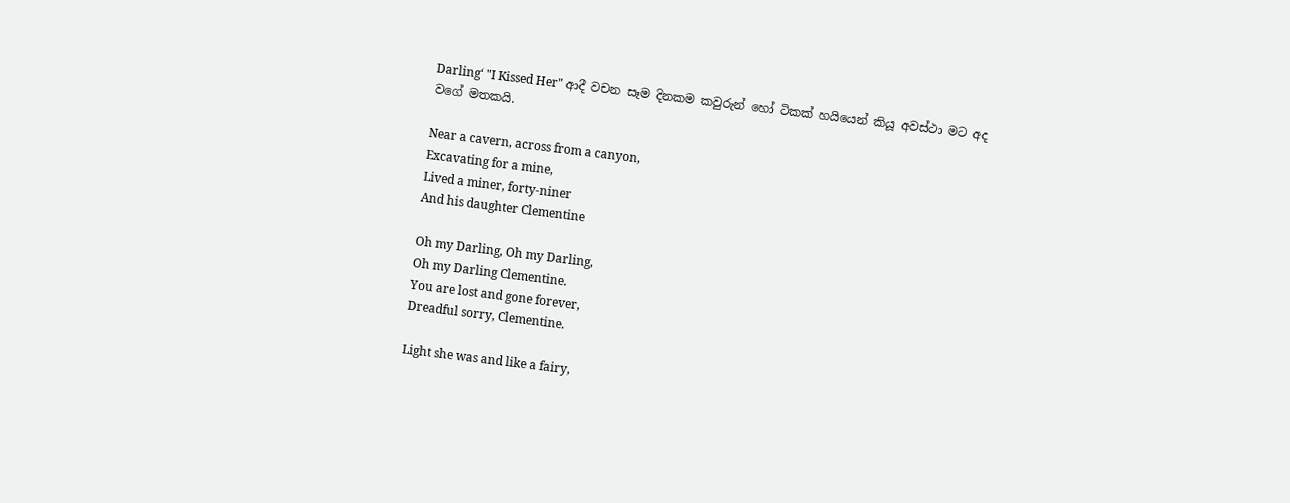Darling‘ "I Kissed Her" ආදී වචන සෑම දිනකම කවුරුන් හෝ ටිකක් හයියෙන් කියූ අවස්ථා මට අද වගේ මතකයි.

Near a cavern, across from a canyon,
Excavating for a mine,
Lived a miner, forty-niner
And his daughter Clementine

Oh my Darling, Oh my Darling,
Oh my Darling Clementine.
You are lost and gone forever,
Dreadful sorry, Clementine.

Light she was and like a fairy,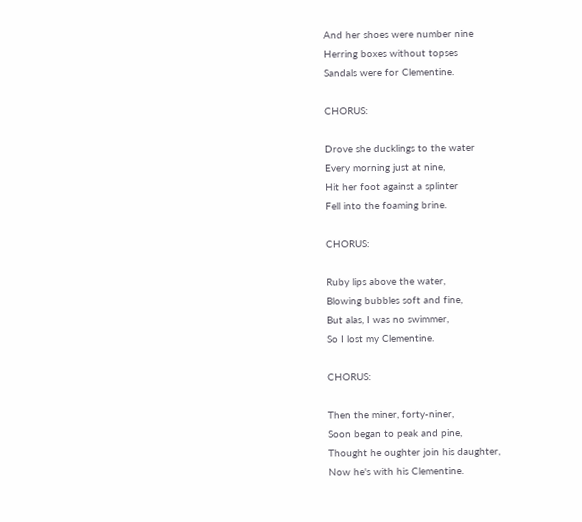And her shoes were number nine
Herring boxes without topses
Sandals were for Clementine.

CHORUS:

Drove she ducklings to the water
Every morning just at nine,
Hit her foot against a splinter
Fell into the foaming brine.

CHORUS:

Ruby lips above the water,
Blowing bubbles soft and fine,
But alas, I was no swimmer,
So I lost my Clementine.

CHORUS:

Then the miner, forty-niner,
Soon began to peak and pine,
Thought he oughter join his daughter,
Now he's with his Clementine.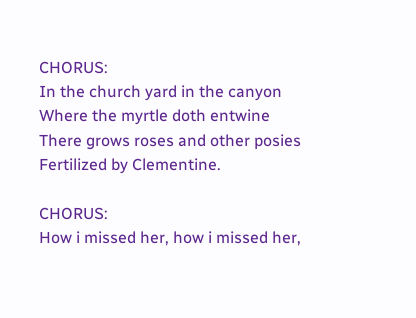CHORUS:
In the church yard in the canyon
Where the myrtle doth entwine
There grows roses and other posies
Fertilized by Clementine.

CHORUS:
How i missed her, how i missed her,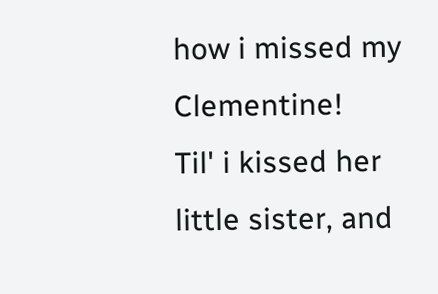how i missed my Clementine!
Til' i kissed her little sister, and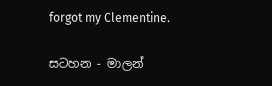forgot my Clementine.

සටහන - මාලන්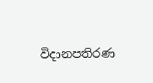විදානපතිරණ